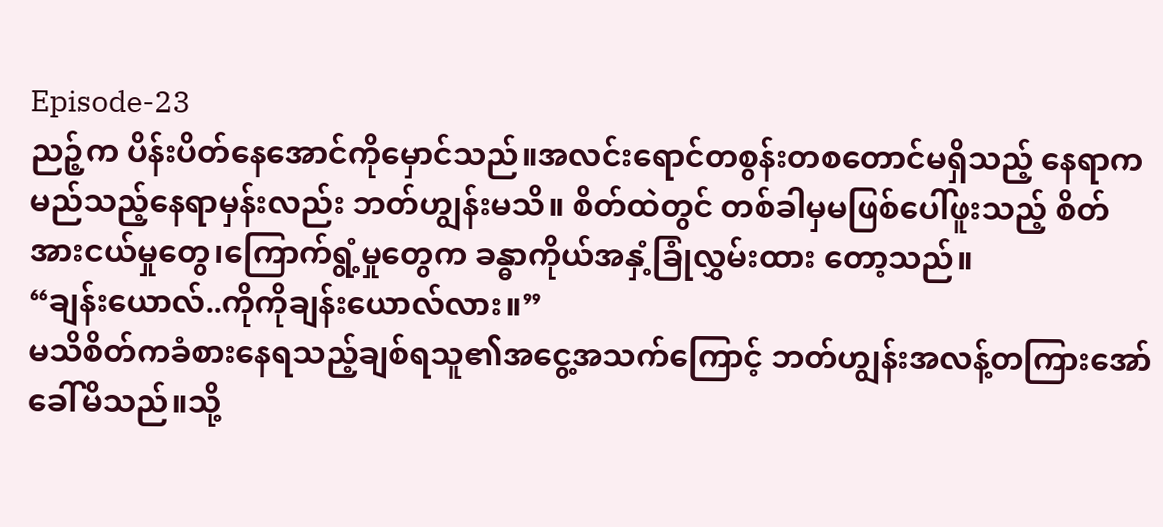Episode-23
ညဉ့်က ပိန်းပိတ်နေအောင်ကိုမှောင်သည်။အလင်းရောင်တစွန်းတစတောင်မရှိသည့် နေရာက မည်သည့်နေရာမှန်းလည်း ဘတ်ဟျွန်းမသိ။ စိတ်ထဲတွင် တစ်ခါမှမဖြစ်ပေါ်ဖူးသည့် စိတ်အားငယ်မှုတွေ၊ကြောက်ရွံ့မှုတွေက ခန္ဓာကိုယ်အနှံ့ခြုံလွှမ်းထား တော့သည်။
“ချန်းယောလ်..ကိုကိုချန်းယောလ်လား။”
မသိစိတ်ကခံစားနေရသည့်ချစ်ရသူ၏အငွေ့အသက်ကြောင့် ဘတ်ဟျွန်းအလန့်တကြားအော်ခေါ်မိသည်။သို့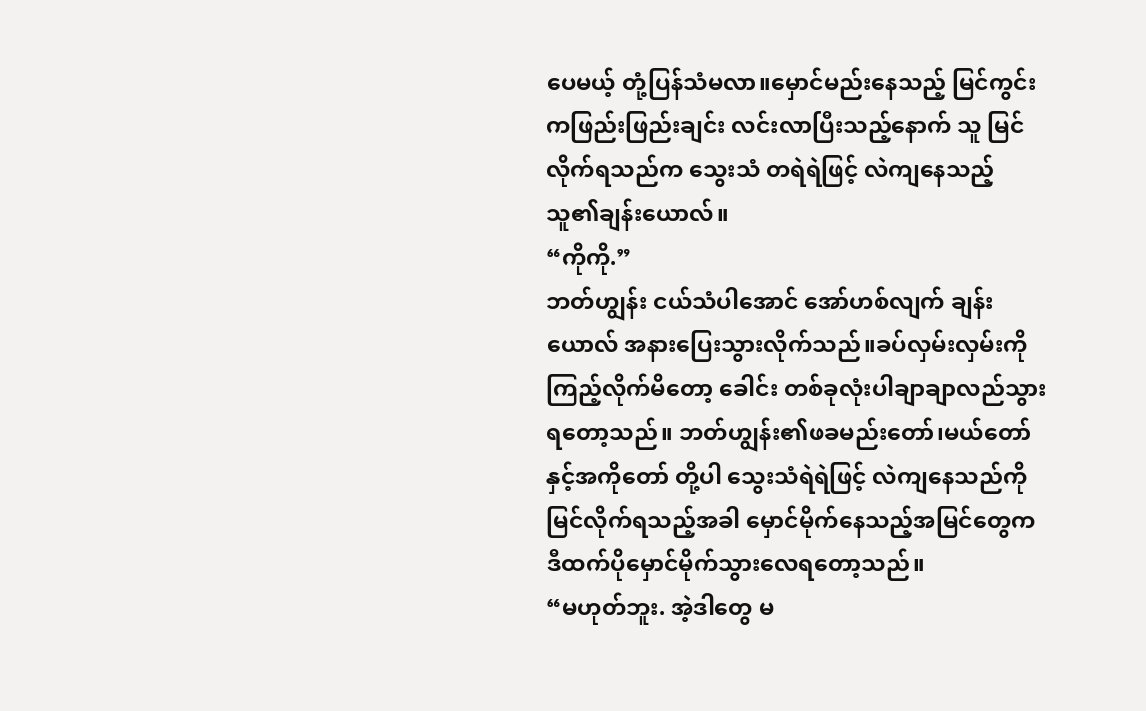ပေမယ့် တုံ့ပြန်သံမလာ။မှောင်မည်းနေသည့် မြင်ကွင်းကဖြည်းဖြည်းချင်း လင်းလာပြီးသည့်နောက် သူ မြင်လိုက်ရသည်က သွေးသံ တရဲရဲဖြင့် လဲကျနေသည့် သူ၏ချန်းယောလ်။
“ကိုကို.”
ဘတ်ဟျွန်း ငယ်သံပါအောင် အော်ဟစ်လျက် ချန်းယောလ် အနားပြေးသွားလိုက်သည်။ခပ်လှမ်းလှမ်းကိုကြည့်လိုက်မိတော့ ခေါင်း တစ်ခုလုံးပါချာချာလည်သွားရတော့သည်။ ဘတ်ဟျွန်း၏ဖခမည်းတော်၊မယ်တော်နှင့်အကိုတော် တို့ပါ သွေးသံရဲရဲဖြင့် လဲကျနေသည်ကိုမြင်လိုက်ရသည့်အခါ မှောင်မိုက်နေသည့်အမြင်တွေက ဒီထက်ပိုမှောင်မိုက်သွားလေရတော့သည်။
“မဟုတ်ဘူး. အဲ့ဒါတွေ မ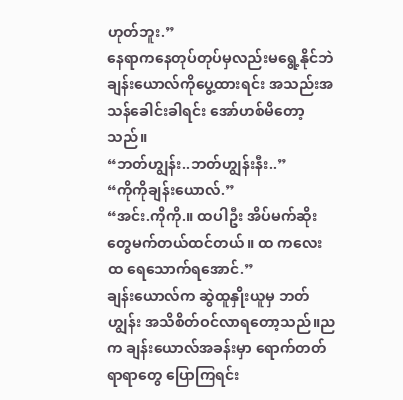ဟုတ်ဘူး.”
နေရာကနေတုပ်တုပ်မှလည်းမရွေ့နိုင်ဘဲ ချန်းယောလ်ကိုပွေ့ထားရင်း အသည်းအသန်ခေါင်းခါရင်း အော်ဟစ်မိတော့သည်။
“ဘတ်ဟျွန်း..ဘတ်ဟျွန်းနီး..”
“ကိုကိုချန်းယောလ်.”
“အင်း.ကိုကို.။ ထပါဦး အိပ်မက်ဆိုးတွေမက်တယ်ထင်တယ်။ ထ ကလေး ထ ရေသောက်ရအောင်.”
ချန်းယောလ်က ဆွဲထူနှိုးယူမှ ဘတ်ဟျွန်း အသိစိတ်ဝင်လာရတော့သည်။ညက ချန်းယောလ်အခန်းမှာ ရောက်တတ်ရာရာတွေ ပြောကြရင်း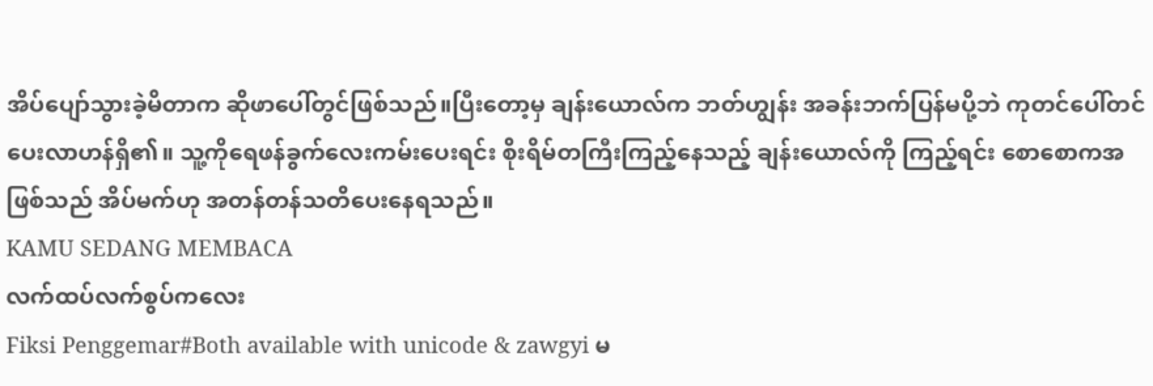အိပ်ပျော်သွားခဲ့မိတာက ဆိုဖာပေါ်တွင်ဖြစ်သည်။ပြီးတော့မှ ချန်းယောလ်က ဘတ်ဟျွန်း အခန်းဘက်ပြန်မပို့ဘဲ ကုတင်ပေါ်တင်ပေးလာဟန်ရှိ၏။ သူ့ကိုရေဖန်ခွက်လေးကမ်းပေးရင်း စိုးရိမ်တကြီးကြည့်နေသည့် ချန်းယောလ်ကို ကြည့်ရင်း စောစောကအဖြစ်သည် အိပ်မက်ဟု အတန်တန်သတိပေးနေရသည်။
KAMU SEDANG MEMBACA
လက်ထပ်လက်စွပ်ကလေး
Fiksi Penggemar#Both available with unicode & zawgyi မ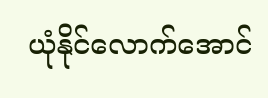ယုံနိုင်လောက်အောင်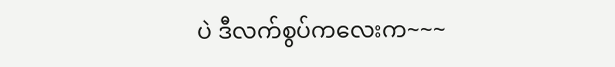ပဲ ဒီလက်စွပ်ကလေးက~~~